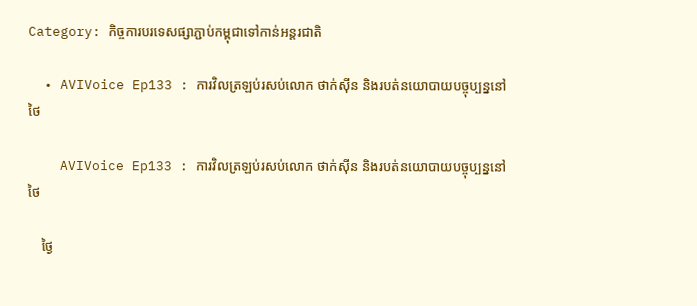Category: កិច្ចការបរទេសផ្សាភ្ជាប់កម្ពុជាទៅកាន់អន្តរជាតិ

  • AVIVoice Ep133 : ការវិលត្រឡប់រសប់លោក ថាក់ស៊ីន និងរបត់នយោបាយបច្ចុប្បន្ននៅថៃ

    AVIVoice Ep133 : ការវិលត្រឡប់រសប់លោក ថាក់ស៊ីន និងរបត់នយោបាយបច្ចុប្បន្ននៅថៃ

    ថ្ងៃ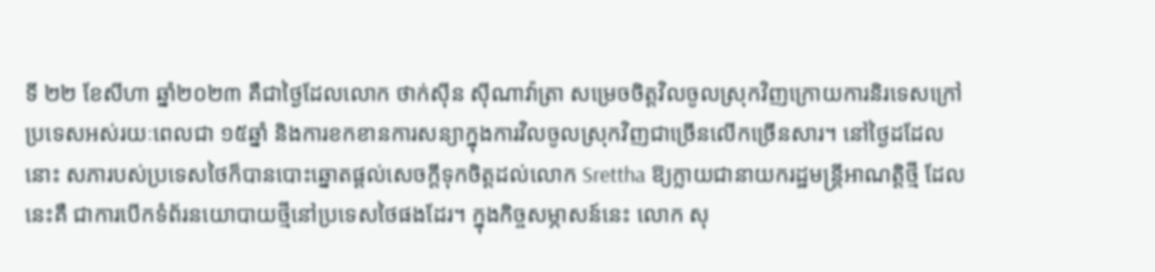ទី ២២ ខែសីហា ឆ្នាំ២០២៣ គឺជាថ្ងៃដែលលោក ថាក់ស៊ីន ស៊ីណាវ៉ាត្រា សម្រេចចិត្តវិលចូលស្រុកវិញក្រោយការនិរទេសក្រៅប្រទេសអស់រយៈពេលជា ១៥ឆ្នាំ និងការខកខានការសន្យាក្នុងការវិលចូលស្រុកវិញជាច្រើនលើកច្រើនសារ។ នៅថ្ងៃដដែលនោះ សភារបស់ប្រទេសថៃក៏បានបោះឆ្នោតផ្ដល់សេចក្ដីទុកចិត្តដល់លោក Srettha ឱ្យក្លាយជានាយករដ្ឋមន្ត្រីអាណត្តិថ្មី ដែលនេះគឺ ជាការបើកទំព័រនយោបាយថ្មីនៅប្រទេសថៃផងដែរ។ ក្នុងកិច្ចសម្ភាសន៍នេះ លោក សុ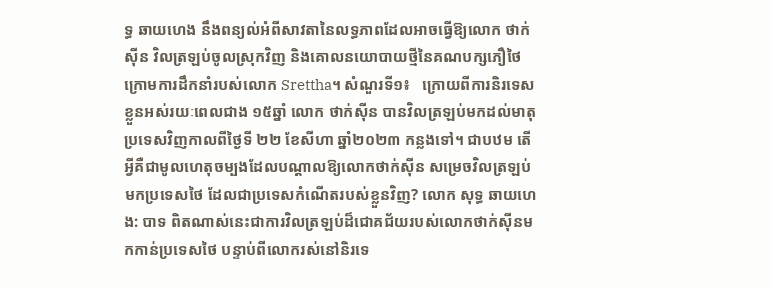ទ្ធ ឆាយហេង នឹងពន្យល់អំពីសាវតានៃលទ្ធភាពដែលអាចធ្វើឱ្យលោក ថាក់ស៊ីន វិលត្រឡប់ចូលស្រុកវិញ និងគោលនយោបាយថ្មីនៃគណបក្សភឿថៃក្រោមការដឹកនាំរបស់លោក Srettha។ សំណួរទី១៖   ក្រោយពីការនិរទេសខ្លួនអស់រយៈពេលជាង ១៥ឆ្នាំ លោក ថាក់ស៊ីន បានវិលត្រឡប់មកដល់មាតុប្រទេសវិញកាលពីថ្ងៃទី ២២ ខែសីហា ឆ្នាំ២០២៣ កន្លងទៅ។ ជាបឋម តើអ្វីគឺជាមូលហេតុចម្បងដែលបណ្តាលឱ្យលោកថាក់ស៊ីន សម្រេចវិលត្រឡប់មកប្រទេសថៃ ដែលជាប្រទេសកំណើតរបស់ខ្លួនវិញ? លោក សុទ្ធ ឆាយហេង: បាទ ពិតណាស់នេះជាការវិលត្រឡប់ដ៏ជោគជ័យរបស់លោកថាក់ស៊ីនមកកាន់ប្រទេសថៃ បន្ទាប់ពីលោករស់នៅនិរទេ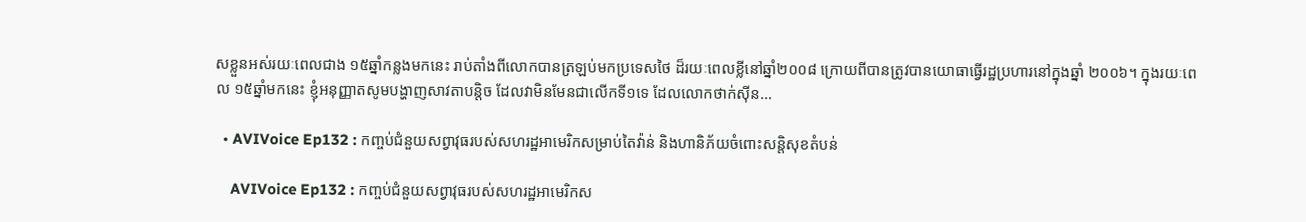សខ្លួនអស់រយៈពេលជាង ១៥ឆ្នាំកន្លងមកនេះ រាប់តាំងពីលោកបានត្រឡប់មកប្រទេសថៃ ដ៏រយៈពេលខ្លីនៅឆ្នាំ២០០៨ ក្រោយពីបានត្រូវបានយោធាធ្វើរដ្ឋប្រហារនៅក្នុងឆ្នាំ ២០០៦។ ក្នុងរយៈពេល ១៥ឆ្នាំមកនេះ ខ្ញុំអនុញ្ញាតសូមបង្ហាញសាវតាបន្តិច ដែលវាមិនមែនជាលើកទី១ទេ ដែលលោកថាក់ស៊ីន…

  • AVIVoice Ep132 : កញ្ចប់ជំនួយសព្វាវុធរបស់សហរដ្ឋអាមេរិកសម្រាប់តៃវ៉ាន់ និងហានិភ័យចំពោះសន្តិសុខតំបន់

    AVIVoice Ep132 : កញ្ចប់ជំនួយសព្វាវុធរបស់សហរដ្ឋអាមេរិកស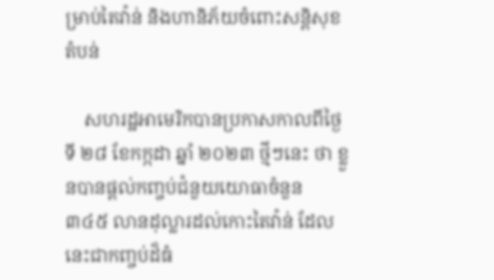ម្រាប់តៃវ៉ាន់ និងហានិភ័យចំពោះសន្តិសុខតំបន់

    សហរដ្ឋអាមេរិកបានប្រកាសកាលពីថ្ងៃទី ២៨ ខែកក្កដា ឆ្នាំ ២០២៣ ថ្មីៗនេះ ថា ខ្លួនបានផ្តល់កញ្ចប់ជំនួយយោធាចំនួន ៣៤៥ លានដុល្លារដល់កោះតៃវ៉ាន់ ដែលនេះជាកញ្ចប់ដ៏ធំ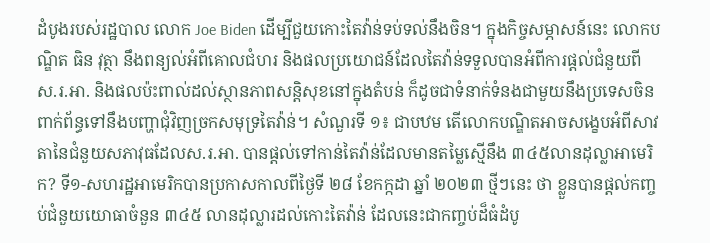ដំបូងរបស់រដ្ឋបាល លោក Joe Biden ដើម្បីជួយកោះតៃវ៉ាន់ទប់ទល់នឹងចិន។ ក្នុងកិច្ចសម្ភាសន៍នេះ លោកបណ្ឌិត ធិន វុត្ថា នឹងពន្យល់អំពីគោលជំហរ និងផលប្រយោជន៍ដែលតៃវ៉ាន់ទទួលបានអំពីការផ្ដល់ជំនួយពីស.រ.អា. និងផលប៉ះពាល់ដល់ស្ថានភាពសន្តិសុខនៅក្នុងតំបន់ ក៏ដូចជាទំនាក់ទំនងជាមួយនឹងប្រទេសចិនពាក់ព័ន្ធទៅនឹងបញ្ហាជុំវិញច្រកសមុទ្រតៃវ៉ាន់។ សំណួរទី ១៖ ជាបឋម តើលោកបណ្ឌិតអាចសង្ខេបអំពីសាវតានៃជំនួយសភាវុធដែលស.រ.អា. បានផ្ដល់ទៅកាន់តៃវ៉ាន់ដែលមានតម្លៃស្មើនឹង ៣៤៥លានដុល្លាអាមេរិក? ទី១-សហរដ្ឋអាមេរិកបានប្រកាសកាលពីថ្ងៃទី ២៨ ខែកក្កដា ឆ្នាំ ២០២៣ ថ្មីៗនេះ ថា ខ្លួនបានផ្តល់កញ្ចប់ជំនួយយោធាចំនួន ៣៤៥ លានដុល្លារដល់កោះតៃវ៉ាន់ ដែលនេះជាកញ្ចប់ដ៏ធំដំបូ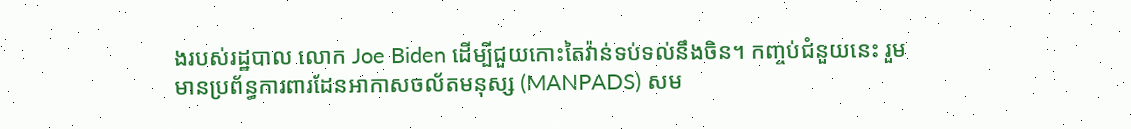ងរបស់រដ្ឋបាល លោក Joe Biden ដើម្បីជួយកោះតៃវ៉ាន់ទប់ទល់នឹងចិន។ កញ្ចប់ជំនួយនេះ រួមមានប្រព័ន្ធការពារដែនអាកាសចល័តមនុស្ស (MANPADS) សម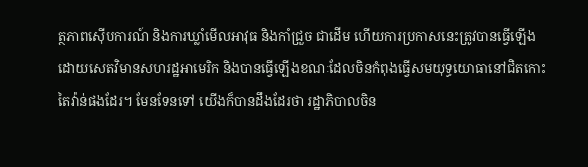ត្ថភាពស៊ើបការណ៍ និងការឃ្លាំមើលអាវុធ និងកាំជ្រួច ជាដើម ហើយការប្រកាសនេះត្រូវបានធ្វើឡើងដោយសេតវិមានសហរដ្ឋអាមេរិក និងបានធ្វើឡើងខណៈដែលចិនកំពុងធ្វើសមយុទ្ធយោធានៅជិតកោះតៃវ៉ាន់ផងដែរ។ មែនទែនទៅ យើងក៏បានដឹងដែរថា រដ្ឋាភិបាលចិន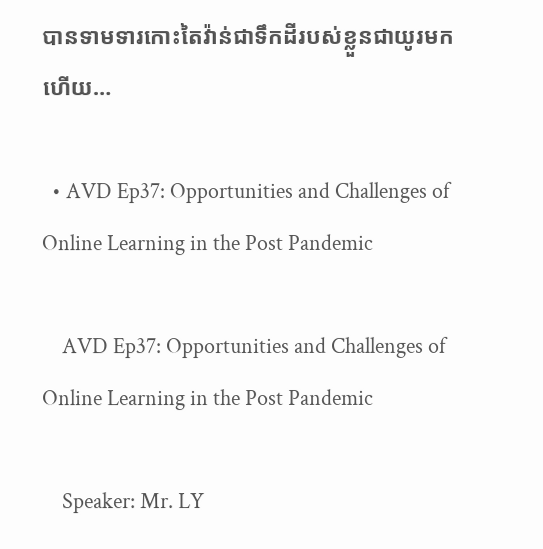បានទាមទារកោះតៃវ៉ាន់ជាទឹកដីរបស់ខ្លួនជាយូរមកហើយ…

  • AVD Ep37: Opportunities and Challenges of Online Learning in the Post Pandemic

    AVD Ep37: Opportunities and Challenges of Online Learning in the Post Pandemic

    Speaker: Mr. LY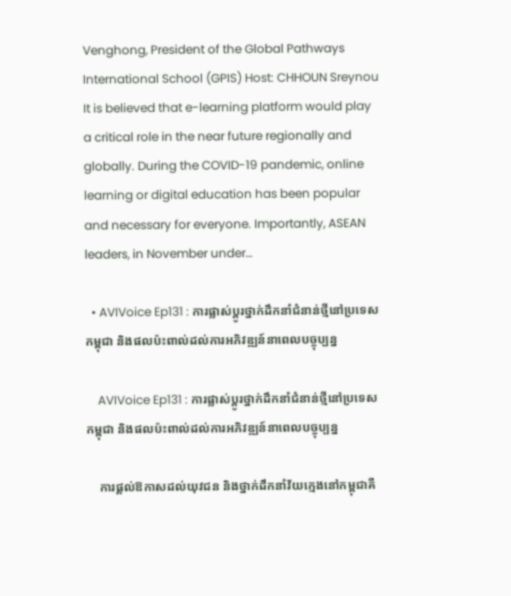Venghong, President of the Global Pathways International School (GPIS) Host: CHHOUN Sreynou It is believed that e-learning platform would play a critical role in the near future regionally and globally. During the COVID-19 pandemic, online learning or digital education has been popular and necessary for everyone. Importantly, ASEAN leaders, in November under…

  • AVIVoice Ep131 : ការផ្លាស់ប្តូរថ្នាក់ដឹកនាំជំនាន់ថ្មីនៅប្រទេសកម្ពុជា និងផលប៉ះពាល់ដល់ការអភិវឌ្ឍន៍នាពេលបច្ចុប្បន្ន

    AVIVoice Ep131 : ការផ្លាស់ប្តូរថ្នាក់ដឹកនាំជំនាន់ថ្មីនៅប្រទេសកម្ពុជា និងផលប៉ះពាល់ដល់ការអភិវឌ្ឍន៍នាពេលបច្ចុប្បន្ន

    ការផ្ដល់ឱកាសដល់យុវជន និងថ្នាក់ដឹកនាំវ័យក្មេងនៅកម្ពុជាគឺ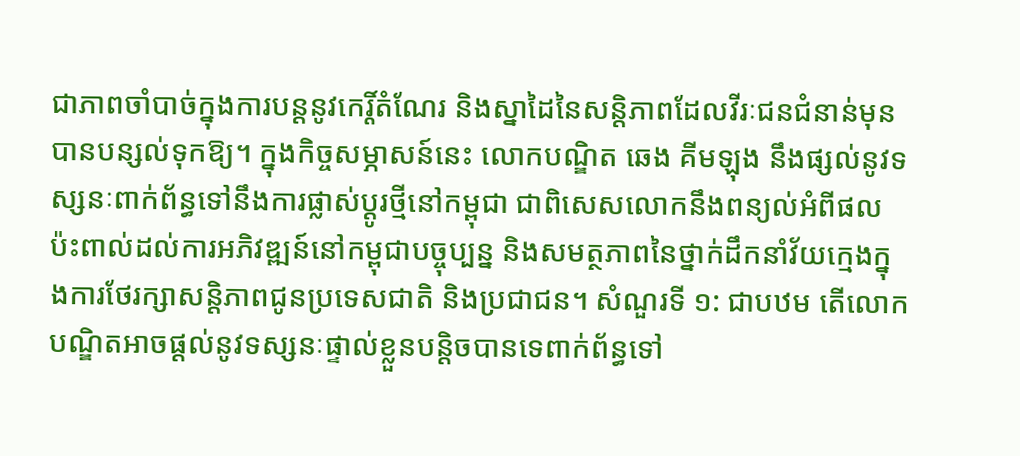ជាភាពចាំបាច់ក្នុងការបន្តនូវកេរ្តិ៍តំណែរ និងស្នាដៃនៃសន្តិភាពដែលវីរៈជនជំនាន់មុនបានបន្សល់ទុកឱ្យ។ ក្នុងកិច្ចសម្ភាសន៍នេះ លោកបណ្ឌិត ឆេង គីមឡុង នឹងផ្សល់នូវទស្សនៈពាក់ព័ន្ធទៅនឹងការផ្លាស់ប្ដូរថ្មីនៅកម្ពុជា ជាពិសេសលោកនឹងពន្យល់អំពីផលប៉ះពាល់ដល់ការអភិវឌ្ឍន៍នៅកម្ពុជាបច្ចុប្បន្ន និងសមត្ថភាពនៃថ្នាក់ដឹកនាំវ័យក្មេងក្នុងការថែរក្សាសន្តិភាពជូនប្រទេសជាតិ និងប្រជាជន។ សំណួរទី ១: ជាបឋម តើលោកបណ្ឌិតអាចផ្តល់នូវទស្សនៈផ្ទាល់ខ្លួនបន្តិចបានទេពាក់ព័ន្ធទៅ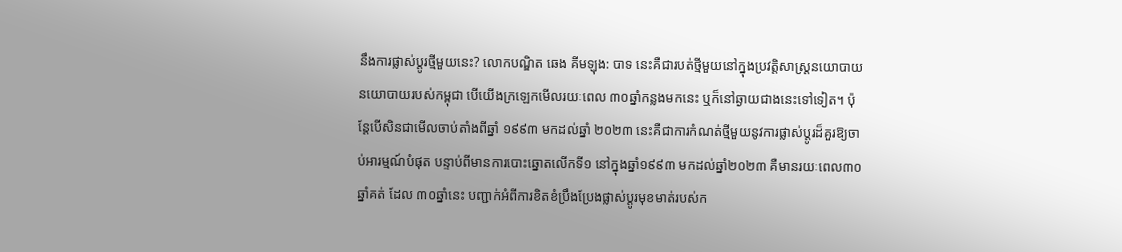នឹងការផ្លាស់ប្តូរថ្មីមួយនេះ? លោកបណ្ឌិត ឆេង គីមឡុង: បាទ នេះគឺជារបត់ថ្មីមួយនៅក្នុងប្រវត្តិសាស្ត្រនយោបាយនយោបាយរបស់កម្ពុជា បើយើងក្រឡេកមើលរយៈពេល ៣០ឆ្នាំកន្លងមកនេះ ឬក៏នៅឆ្ងាយជាងនេះទៅទៀត។ ប៉ុន្តែបើសិនជាមើលចាប់តាំងពីឆ្នាំ ១៩៩៣ មកដល់ឆ្នាំ ២០២៣ នេះគឺជាការកំណត់ថ្មីមួយនូវការផ្លាស់ប្តូរដ៏គួរឱ្យចាប់អារម្មណ៍បំផុត បន្ទាប់ពីមានការបោះឆ្នោតលើកទី១ នៅក្នុងឆ្នាំ១៩៩៣ មកដល់ឆ្នាំ២០២៣ គឺមានរយៈពេល៣០ឆ្នាំគត់ ដែល ៣០ឆ្នាំនេះ បញ្ជាក់អំពីការខិតខំប្រឹងប្រែងផ្លាស់ប្តូរមុខមាត់របស់ក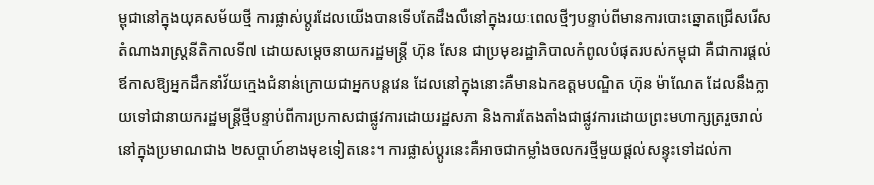ម្ពុជានៅក្នុងយុគសម័យថ្មី ការផ្លាស់ប្តូរដែលយើងបានទើបតែដឹងលឺនៅក្នុងរយៈពេលថ្មីៗបន្ទាប់ពីមានការបោះឆ្នោតជ្រើសរើសតំណាងរាស្ត្រនីតិកាលទី៧ ដោយសម្តេចនាយករដ្ឋមន្ត្រី ហ៊ុន សែន ជាប្រមុខរដ្ឋាភិបាលកំពូលបំផុតរបស់កម្ពុជា គឺជាការផ្តល់ឪកាសឱ្យអ្នកដឹកនាំវ័យក្មេងជំនាន់ក្រោយជាអ្នកបន្តវេន ដែលនៅក្នុងនោះគឺមានឯកឧត្តមបណ្ឌិត ហ៊ុន ម៉ាណែត ដែលនឹងក្លាយទៅជានាយករដ្ឋមន្ត្រីថ្មីបន្ទាប់ពីការប្រកាសជាផ្លូវការដោយរដ្ឋសភា និងការតែងតាំងជាផ្លូវការដោយព្រះមហាក្សត្ររួចរាល់នៅក្នុងប្រមាណជាង ២សប្តាហ៍ខាងមុខទៀតនេះ។ ការផ្លាស់ប្តូរនេះគឺអាចជាកម្លាំងចលករថ្មីមួយផ្តល់សន្ទុះទៅដល់កា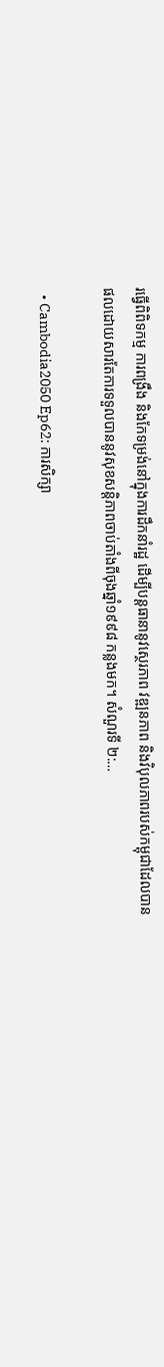រធ្វើពិពិទកម្ម ការពង្រឹង និងកែទម្រង់នៅក្នុងការដឹកនាំរដ្ឋ ដើម្បីបន្តធានានូវស្ថេរភាព វឌ្ឍនភាព និងវិបុលភាពរបស់កម្ពុជាដែលបានផលដោយសារតែការទទួលបាននូវសុខសន្តិភាពចាប់តាំងពីចុងឆ្នាំ១៩៩៨ កន្លងមក។ សំណួរទី ២:…

  • Cambodia2050 Ep62: ការសិក្សា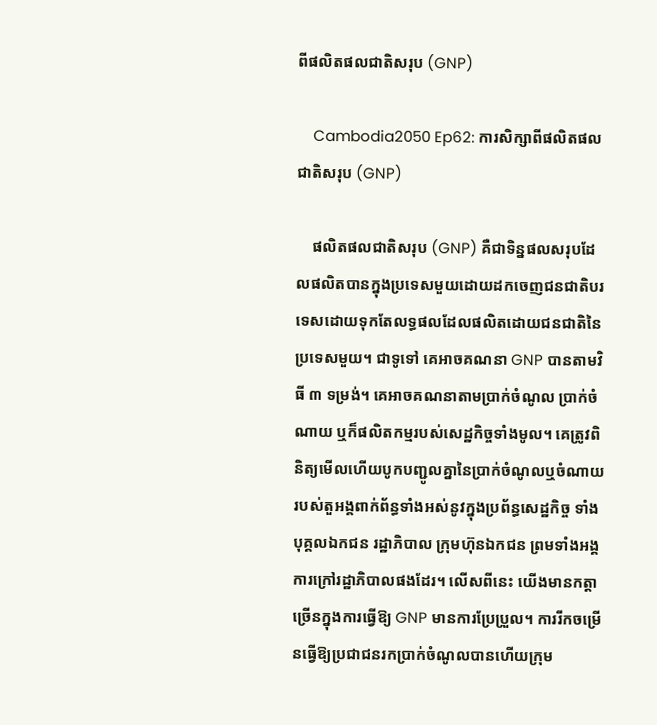ពីផលិតផលជាតិសរុប (GNP)

    Cambodia2050 Ep62: ការសិក្សាពីផលិតផលជាតិសរុប (GNP)

    ផលិតផលជាតិសរុប (GNP) គឺជាទិន្នផលសរុបដែលផលិតបានក្នុងប្រទេសមួយដោយដកចេញជនជាតិបរទេសដោយទុកតែលទ្ធផលដែលផលិតដោយជនជាតិនៃប្រទេសមួយ។ ជាទូទៅ គេអាចគណនា GNP បានតាមវិធី ៣ ទម្រង់។ គេអាចគណនាតាមប្រាក់ចំណូល ប្រាក់ចំណាយ ឬក៏ផលិតកម្មរបស់សេដ្ឋកិច្ចទាំងមូល។ គេត្រូវពិនិត្យមើលហើយបូកបញ្ជូលគ្នានៃប្រាក់ចំណូលឬចំណាយរបស់តួអង្គពាក់ព័ន្ធទាំងអស់នូវក្នុងប្រព័ន្ធសេដ្ឋកិច្ច ទាំងបុគ្គលឯកជន រដ្ឋាភិបាល ក្រុមហ៊ុនឯកជន ព្រមទាំងអង្គការក្រៅរដ្ឋាភិបាលផងដែរ។ លើសពីនេះ យើងមានកត្តាច្រើនក្នុងការធ្វើឱ្យ GNP មានការប្រែប្រួល។ ការរីកចម្រើនធ្វើឱ្យប្រជាជនរកប្រាក់ចំណូលបានហើយក្រុម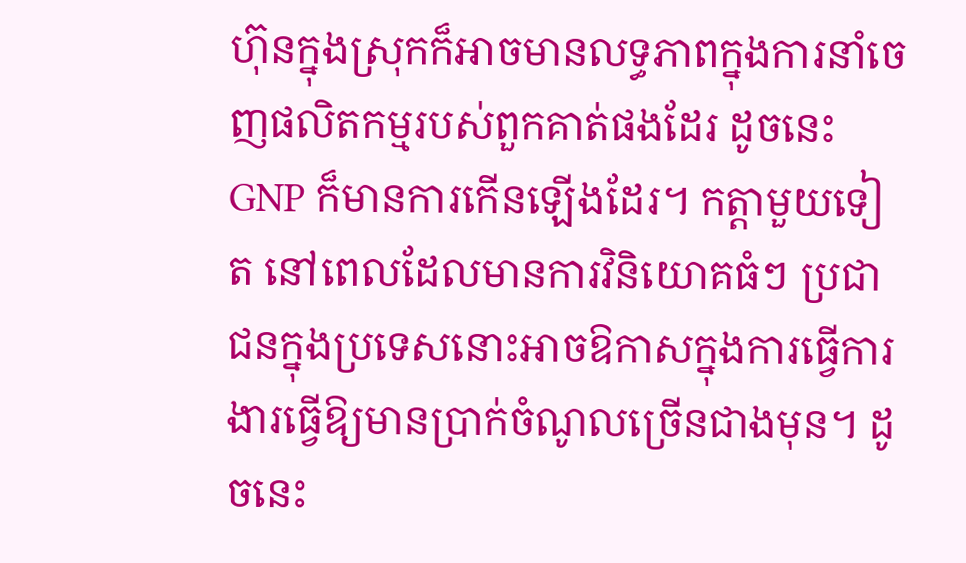ហ៊ុនក្នុងស្រុកក៏អាចមានលទ្ធភាពក្នុងការនាំចេញផលិតកម្មរបស់ពួកគាត់ផងដែរ ដូចនេះ GNP ក៏មានការកើនឡើងដែរ។ កត្តាមួយទៀត នៅពេលដែលមានការវិនិយោគធំៗ ប្រជាជនក្នុងប្រទេសនោះអាចឱកាសក្នុងការធ្វើការងារធ្វើឱ្យមានប្រាក់ចំណូលច្រើនជាងមុន។ ដូចនេះ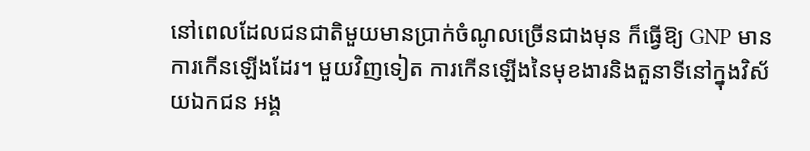នៅពេលដែលជនជាតិមួយមានប្រាក់ចំណូលច្រើនជាងមុន ក៏ធ្វើឱ្យ GNP មានការកើនឡើងដែរ។ មួយវិញទៀត ការកើនឡើងនៃមុខងារនិងតួនាទីនៅក្នុងវិស័យឯកជន អង្គ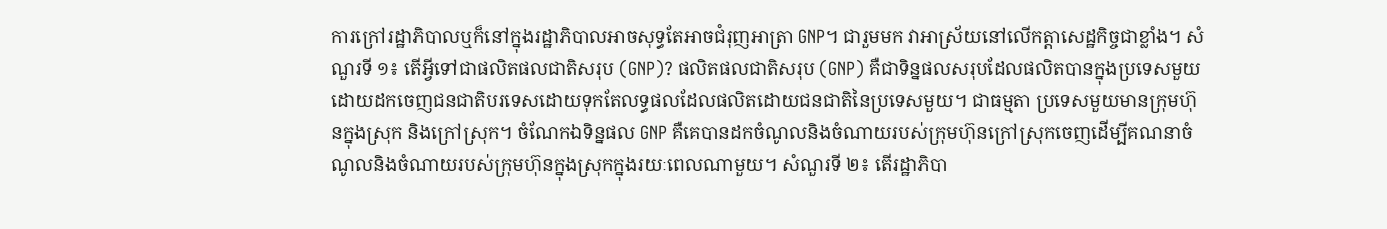ការក្រៅរដ្ឋាភិបាលឬក៏នៅក្នុងរដ្ឋាភិបាលអាចសុទ្ធតែអាចជំរុញអាត្រា GNP។ ជារួមមក វាអាស្រ័យនៅលើកត្តាសេដ្ឋកិច្ចជាខ្លាំង។ សំណួរទី ១៖ តើអ្វីទៅជាផលិតផលជាតិសរុប (GNP)? ផលិតផលជាតិសរុប (GNP) គឺជាទិន្នផលសរុបដែលផលិតបានក្នុងប្រទេសមួយដោយដកចេញជនជាតិបរទេសដោយទុកតែលទ្ធផលដែលផលិតដោយជនជាតិនៃប្រទេសមួយ។ ជាធម្មតា ប្រទេសមួយមានក្រុមហ៊ុនក្នុងស្រុក និងក្រៅស្រុក។ ចំណែកឯទិន្នផល GNP គឺគេបានដកចំណូលនិងចំណាយរបស់ក្រុមហ៊ុនក្រៅស្រុកចេញដើម្បីគណនាចំណូលនិងចំណាយរបស់ក្រុមហ៊ុនក្នុងស្រុកក្នុងរយៈពេលណាមួយ។ សំណួរទី ២៖ តើរដ្ឋាភិបា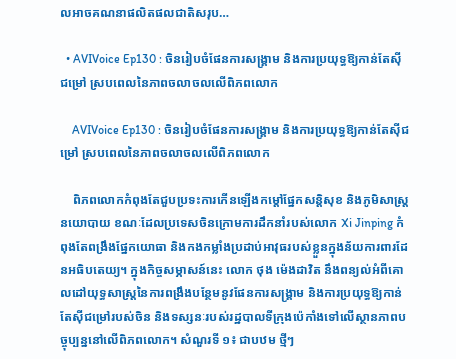លអាចគណនាផលិតផលជាតិសរុប…

  • AVIVoice Ep130 : ចិនរៀបចំផែនការសង្រ្គាម និងការប្រយុទ្ធឱ្យកាន់តែស៊ីជម្រៅ ស្របពេលនៃភាពចលាចលលើពិភពលោក

    AVIVoice Ep130 : ចិនរៀបចំផែនការសង្រ្គាម និងការប្រយុទ្ធឱ្យកាន់តែស៊ីជម្រៅ ស្របពេលនៃភាពចលាចលលើពិភពលោក

    ពិភពលោកកំពុងតែជួបប្រទះការកើនឡើងកម្ដៅផ្នែកសន្តិសុខ និងភូមិសាស្រ្តនយោបាយ ខណៈដែលប្រទេសចិនក្រោមការដឹកនាំរបស់លោក Xi Jinping កំពុងតែពង្រឹងផ្នែកយោធា និងកងកម្លាំងប្រដាប់អាវុធរបស់ខ្លួនក្នុងន័យការពារដែនអធិបតេយ្យ។ ក្នុងកិច្ចសម្ភាសន៍នេះ លោក ថុង ម៉េងដាវិត នឹងពន្យល់អំពីគោលដៅយុទ្ធសាស្រ្តនៃការពង្រឹងបន្ថែមនូវផែនការសង្រ្គាម និងការប្រយុទ្ធឱ្យកាន់តែស៊ីជម្រៅរបស់ចិន និងទស្សនៈរបស់រដ្ឋបាលទីក្រុងប៉េកាំងទៅលើស្ថានភាពបច្ចុប្បន្ននៅលើពិភពលោក។ សំណួរទី ១៖ ជាបឋម ថ្មីៗ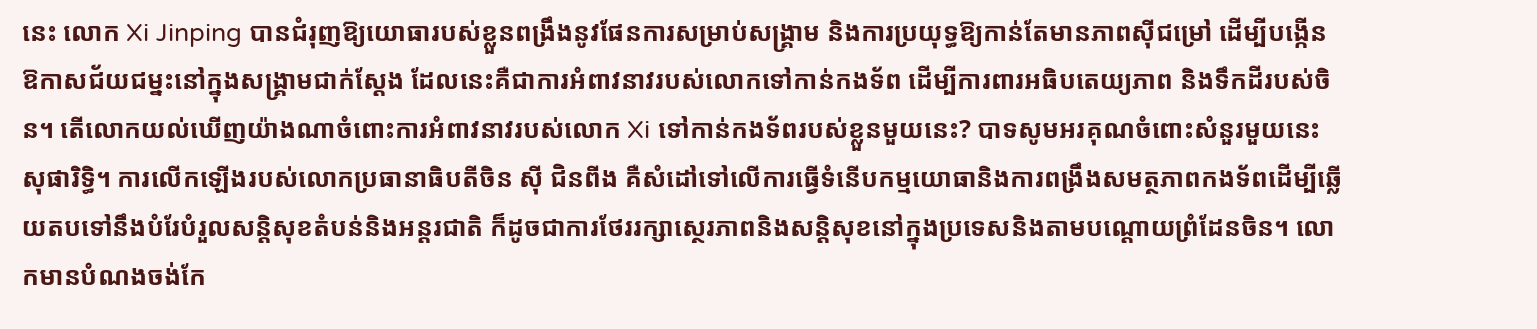នេះ លោក Xi Jinping បានជំរុញឱ្យយោធារបស់ខ្លួនពង្រឹងនូវផែនការសម្រាប់សង្រ្គាម និងការប្រយុទ្ធឱ្យកាន់តែមានភាពស៊ីជម្រៅ ដើម្បីបង្កើនឱកាសជ័យជម្នះនៅក្នុងសង្រ្គាមជាក់ស្ដែង ដែលនេះគឺជាការអំពាវនាវរបស់លោកទៅកាន់កងទ័ព ដើម្បីការពារអធិបតេយ្យភាព និងទឹកដីរបស់ចិន។ តើលោកយល់ឃើញយ៉ាងណាចំពោះការអំពាវនាវរបស់លោក Xi ទៅកាន់កងទ័ពរបស់ខ្លួនមួយនេះ? បាទសូមអរគុណចំពោះសំនួរមួយនេះ សុផារិទ្ធិ។ ការលើកឡើងរបស់លោកប្រធានាធិបតីចិន ស៊ី ជិនពីង គឺសំដៅទៅលើការធ្វើទំនើបកម្មយោធានិងការពង្រឹងសមត្ថភាពកងទ័ពដើម្បីឆ្លើយតបទៅនឹងបំរែបំរួលសន្តិសុខតំបន់និងអន្តរជាតិ ក៏ដូចជាការថែររក្សាស្ថេរភាពនិងសន្តិសុខនៅក្នុងប្រទេសនិងតាមបណ្តោយព្រំដែនចិន។ លោកមានបំណងចង់កែ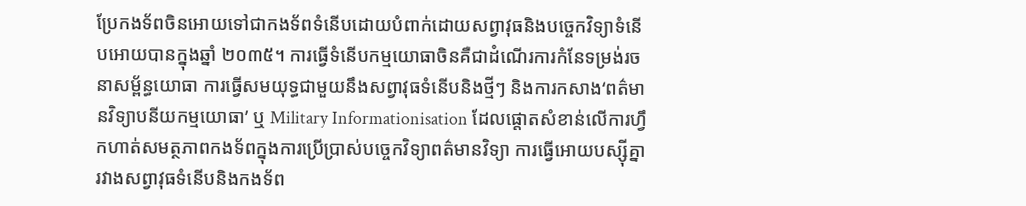ប្រែកងទ័ពចិនអោយទៅជាកងទ័ពទំនើបដោយបំពាក់ដោយសព្វាវុធនិងបច្ចេកវិទ្យាទំនើបអោយបានក្នុងឆ្នាំ ២០៣៥។ ការធ្វើទំនើបកម្មយោធាចិនគឺជាដំណើរការកំនែទម្រង់រចនាសម្ព័ន្ធយោធា ការធ្វើសមយុទ្ធជាមួយនឹងសព្វាវុធទំនើបនិងថ្មីៗ និងការកសាង‘ពត៌មានវិទ្យាបនីយកម្មយោធា’ ឬ Military Informationisation ដែលផ្តោតសំខាន់លើការហ្វឹកហាត់សមត្ថភាពកងទ័ពក្នុងការប្រើប្រាស់បច្ចេកវិទ្យាពត៌មានវិទ្យា ការធ្វើអោយបស្ស៊ីគ្នារវាងសព្វាវុធទំនើបនិងកងទ័ព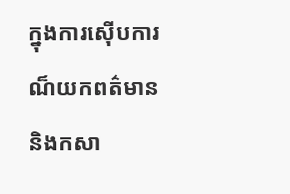ក្នុងការស៊ើបការណ៏យកពត៌មាន និងកសា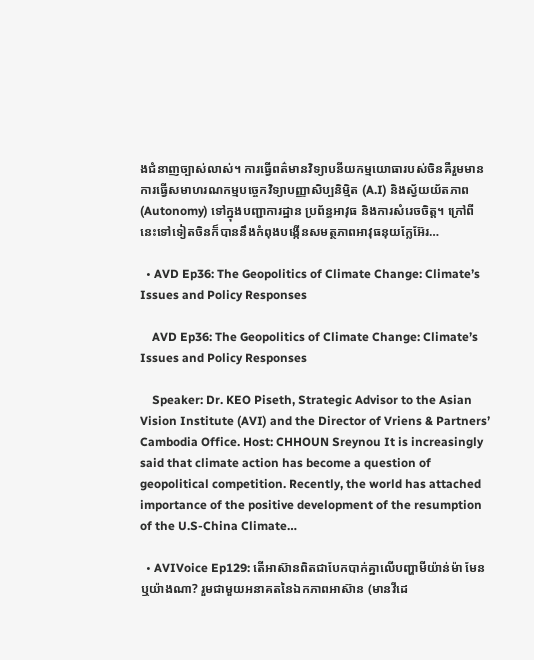ងជំនាញច្បាស់លាស់។ ការធ្វើពត៌មានវិទ្យាបនីយកម្មយោធារបស់ចិនគឺរួមមានការធ្វើសមាហរណកម្មបច្ចេកវិទ្យាបញ្ញាសិប្បនិម្មិត (A.I) និងស្វ័យយ័តភាព (Autonomy) ទៅក្នុងបញ្ជាការដ្ឋាន ប្រព័ន្ធអាវុធ និងការសំរេចចិត្ត។ ក្រៅពីនេះទៅទៀតចិនក៏បាននឹងកំពុងបង្កើនសមត្ថភាពអាវុធនុយក្លែអ៊ែរ…

  • AVD Ep36: The Geopolitics of Climate Change: Climate’s Issues and Policy Responses

    AVD Ep36: The Geopolitics of Climate Change: Climate’s Issues and Policy Responses

    Speaker: Dr. KEO Piseth, Strategic Advisor to the Asian Vision Institute (AVI) and the Director of Vriens & Partners’ Cambodia Office. Host: CHHOUN Sreynou It is increasingly said that climate action has become a question of geopolitical competition. Recently, the world has attached importance of the positive development of the resumption of the U.S-China Climate…

  • AVIVoice Ep129: តើអាស៊ានពិតជាបែកបាក់គ្នាលើបញ្ហាមីយ៉ាន់ម៉ា មែនឬយ៉ាងណា? រួមជាមួយអនាគតនៃឯកភាពអាស៊ាន (មានវីដេ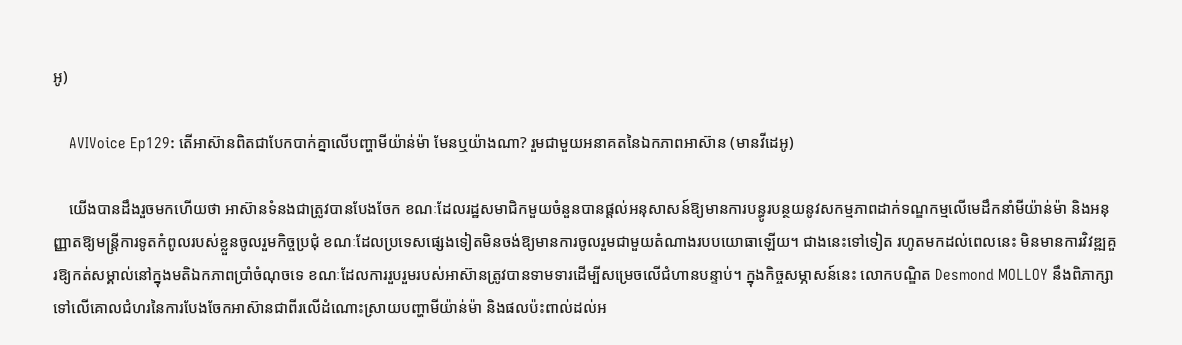អូ)

    AVIVoice Ep129: តើអាស៊ានពិតជាបែកបាក់គ្នាលើបញ្ហាមីយ៉ាន់ម៉ា មែនឬយ៉ាងណា? រួមជាមួយអនាគតនៃឯកភាពអាស៊ាន (មានវីដេអូ)

    យើងបានដឹងរួចមកហើយថា អាស៊ានទំនងជាត្រូវបានបែងចែក ខណៈដែលរដ្ឋសមាជិកមួយចំនួនបានផ្តល់អនុសាសន៍ឱ្យមានការបន្ធូរបន្ថយនូវសកម្មភាពដាក់ទណ្ឌកម្មលើមេដឹកនាំមីយ៉ាន់ម៉ា និងអនុញ្ញាតឱ្យមន្ត្រីការទូតកំពូលរបស់ខ្លួនចូលរួមកិច្ចប្រជុំ ខណៈដែលប្រទេសផ្សេងទៀតមិនចង់ឱ្យមានការចូលរួមជាមួយតំណាងរបបយោធាឡើយ។ ជាងនេះទៅទៀត រហូតមកដល់ពេលនេះ មិនមានការវិវឌ្ឍគួរឱ្យកត់សម្គាល់នៅក្នុងមតិឯកភាពប្រាំចំណុចទេ ខណៈដែលការរួបរួមរបស់អាស៊ានត្រូវបានទាមទារដើម្បីសម្រេចលើជំហានបន្ទាប់។ ក្នុងកិច្ចសម្ភាសន៍នេះ លោកបណ្ឌិត Desmond MOLLOY នឹងពិភាក្សាទៅលើគោលជំហរនៃការបែងចែកអាស៊ានជាពីរលើដំណោះស្រាយបញ្ហាមីយ៉ាន់ម៉ា និងផលប៉ះពាល់ដល់អ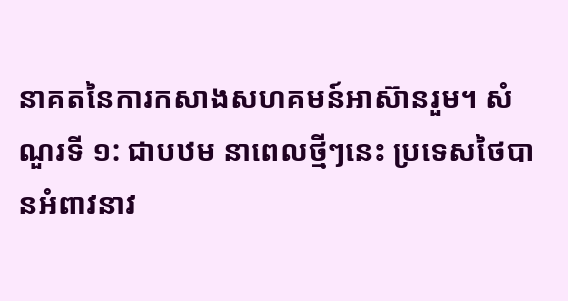នាគតនៃការកសាងសហគមន៍អាស៊ានរួម។ សំណួរទី ១: ជាបឋម នាពេលថ្មីៗនេះ ប្រទេសថៃបានអំពាវនាវ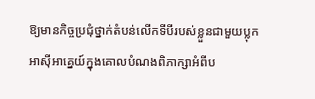ឱ្យមានកិច្ចប្រជុំថ្នាក់តំបន់លើកទីបីរបស់ខ្លួនជាមួយប្លុកអាស៊ីអាគ្នេយ៍ក្នុងគោលបំណងពិភាក្សាអំពីប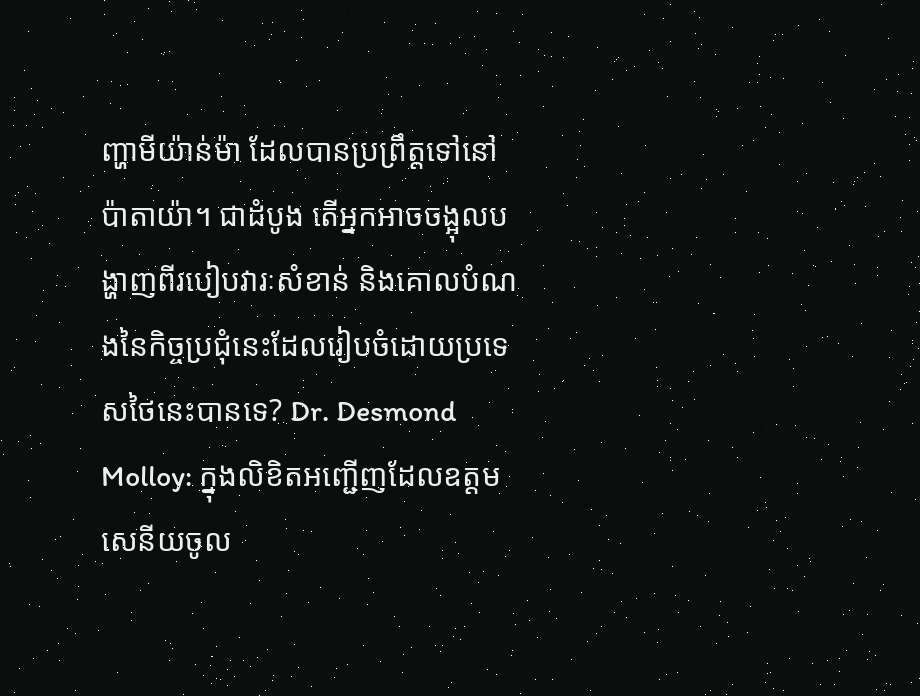ញ្ហាមីយ៉ាន់ម៉ា ដែលបានប្រព្រឹត្តទៅនៅ ប៉ាតាយ៉ា។ ជាដំបូង តើអ្នកអាចចង្អុលបង្ហាញពីរបៀបវារៈសំខាន់ និងគោលបំណងនៃកិច្ចប្រជុំនេះដែលរៀបចំដោយប្រទេសថៃនេះបានទេ? Dr. Desmond Molloy: ក្នុងលិខិតអញ្ជើញដែលឧត្តមសេនីយចូល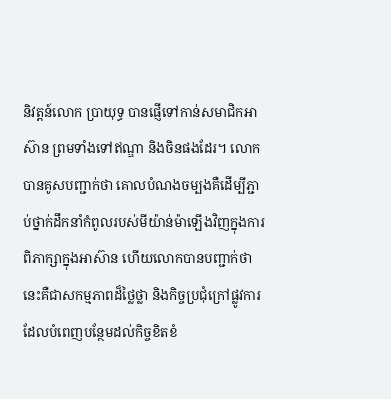និវត្តន៍លោក ប្រាយុទ្ធ បានផ្ញើទៅកាន់សមាជិកអាស៊ាន ព្រមទាំងទៅឥណ្ឌា និងចិនផងដែរ។ លោកបានគូសបញ្ជាក់ថា គោលបំណងចម្បងគឺដើម្បីភ្ជាប់ថ្នាក់ដឹកនាំកំពូលរបស់មីយ៉ាន់ម៉ាឡើងវិញក្នុងការពិភាក្សាក្នុងអាស៊ាន ហើយលោកបានបញ្ជាក់ថា នេះគឺជាសកម្មភាពដ៏ថ្លៃថ្លា និងកិច្ចប្រជុំក្រៅផ្លូវការ ដែលបំពេញបន្ថែមដល់កិច្ចខិតខំ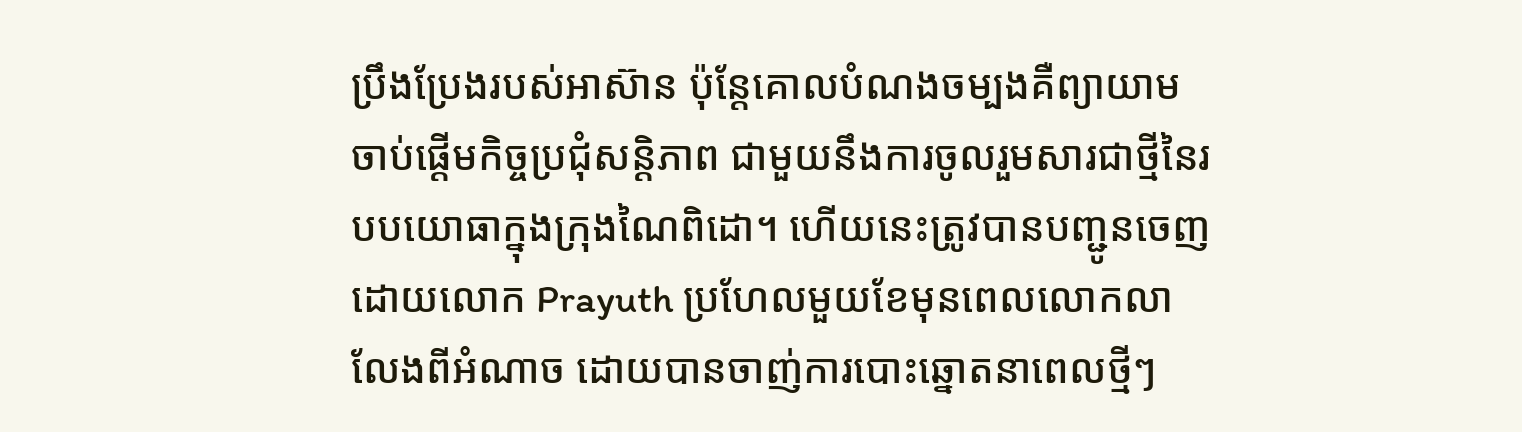ប្រឹងប្រែងរបស់អាស៊ាន ប៉ុន្តែគោលបំណងចម្បងគឺព្យាយាមចាប់ផ្តើមកិច្ចប្រជុំសន្តិភាព ជាមួយនឹងការចូលរួមសារជាថ្មីនៃរបបយោធាក្នុងក្រុងណៃពិដោ។ ហើយនេះត្រូវបានបញ្ជូនចេញដោយលោក Prayuth ប្រហែលមួយខែមុនពេលលោកលាលែងពីអំណាច ដោយបានចាញ់ការបោះឆ្នោតនាពេលថ្មីៗ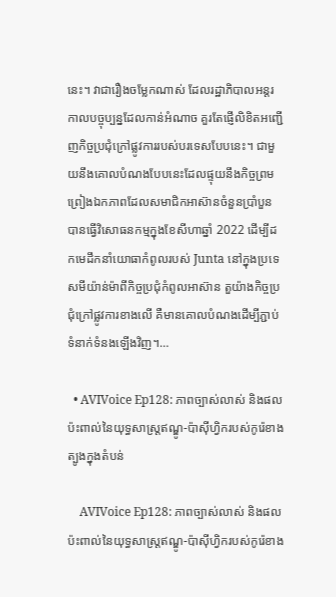នេះ។ វាជារឿងចម្លែកណាស់ ដែលរដ្ឋាភិបាលអន្តរកាលបច្ចុប្បន្នដែលកាន់អំណាច គួរតែផ្ញើលិខិតអញ្ជើញកិច្ចប្រជុំក្រៅផ្លូវការរបស់បរទេសបែបនេះ។ ជាមួយនឹងគោលបំណងបែបនេះដែលផ្ទុយនឹងកិច្ចព្រមព្រៀងឯកភាពដែលសមាជិកអាស៊ានចំនួនប្រាំបួន បានធ្វើវិសោធនកម្មក្នុងខែសីហាឆ្នាំ 2022 ដើម្បីដកមេដឹកនាំយោធាកំពូលរបស់ Junta នៅក្នុងប្រទេសមីយ៉ាន់ម៉ាពីកិច្ចប្រជុំកំពូលអាស៊ាន តួយ៉ាងកិច្ចប្រជុំក្រៅផ្លូវការខាងលើ គឺមានគោលបំណងដើម្បីភ្ជាប់ទំនាក់ទំនងឡើងវិញ។…

  • AVIVoice Ep128: ភាពច្បាស់លាស់ និងផលប៉ះពាល់នៃយុទ្ធសាស្រ្តឥណ្ឌូ-ប៉ាស៊ីហ្វិករបស់កូរ៉េខាងត្បូងក្នុងតំបន់

    AVIVoice Ep128: ភាពច្បាស់លាស់ និងផលប៉ះពាល់នៃយុទ្ធសាស្រ្តឥណ្ឌូ-ប៉ាស៊ីហ្វិករបស់កូរ៉េខាង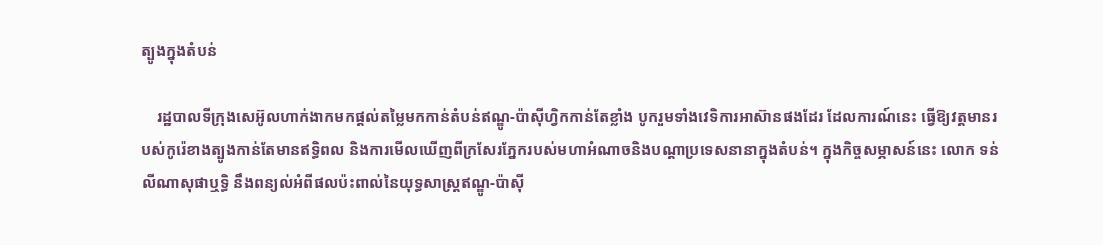ត្បូងក្នុងតំបន់

    រដ្ឋបាលទីក្រុងសេអ៊ូលហាក់ងាកមកផ្ដល់តម្លៃមកកាន់តំបន់ឥណ្ឌូ-ប៉ាស៊ីហ្វិកកាន់តែខ្លាំង បូករួមទាំងវេទិការអាស៊ានផងដែរ ដែលការណ៍នេះ ធ្វើឱ្យវត្តមានរបស់កូរ៉េខាងត្បូងកាន់តែមានឥទ្ធិពល និងការមើលឃើញពីក្រសែរភ្នែករបស់មហាអំណាចនិងបណ្ដាប្រទេសនានាក្នុងតំបន់។ ក្នុងកិច្ចសម្ភាសន៍នេះ លោក ទន់ លីណាសុផាឬទ្ធិ នឹងពន្យល់អំពីផលប៉ះពាល់នៃយុទ្ធសាស្រ្តឥណ្ឌូ-ប៉ាស៊ី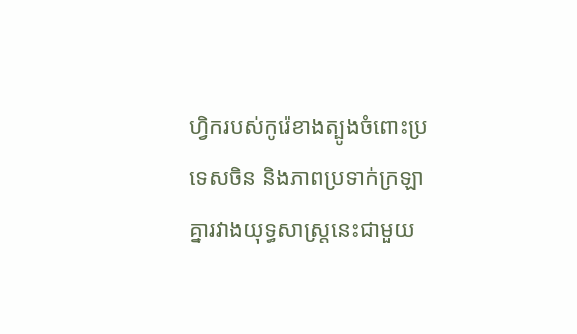ហ្វិករបស់កូរ៉េខាងត្បូងចំពោះប្រទេសចិន និងភាពប្រទាក់ក្រឡាគ្នារវាងយុទ្ធសាស្រ្តនេះជាមួយ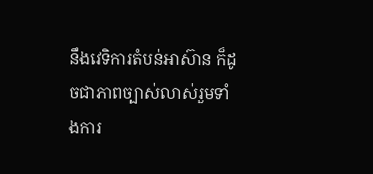នឹងវេទិការតំបន់អាស៊ាន ក៏ដូចជាភាពច្បាស់លាស់រួមទាំងការ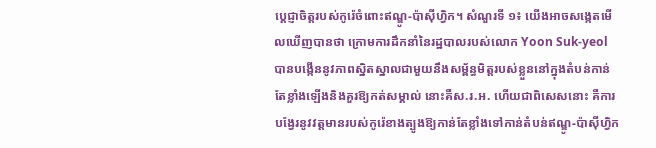ប្ដេជ្ញាចិត្តរបស់កូរ៉េចំពោះឥណ្ឌូ-ប៉ាស៊ីហ្វិក។ សំណួរទី ១៖ យើងអាចសង្កេតមើលឃើញបានថា ក្រោមការដឹកនាំនៃរដ្ឋបាលរបស់លោក Yoon Suk-yeol បានបង្កើននូវភាពស្និតស្នាលជាមួយនឹងសម្ព័ន្ធមិត្តរបស់ខ្លួននៅក្នុងតំបន់កាន់តែខ្លាំងឡើងនិងគួរឱ្យកត់សម្គាល់ នោះគឺស.រ.អ. ហើយជាពិសេសនោះ គឺការបង្វែរនូវវត្តមានរបស់កូរ៉េខាងត្បូងឱ្យកាន់តែខ្លាំងទៅកាន់តំបន់ឥណ្ឌូ-ប៉ាស៊ីហ្វិក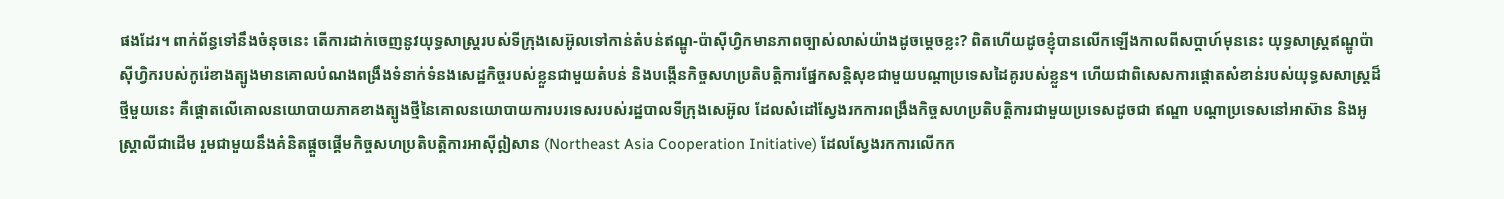ផងដែរ។ ពាក់ព័ន្ធទៅនឹងចំនុចនេះ តើការដាក់ចេញនូវយុទ្ធសាស្រ្តរបស់ទីក្រុងសេអ៊ូលទៅកាន់តំបន់ឥណ្ឌូ-ប៉ាស៊ីហ្វិកមានភាពច្បាស់លាស់យ៉ាងដូចម្ដេចខ្លះ? ពិតហើយដូចខ្ញុំបានលើកឡើងកាលពីសប្ដាហ៍មុននេះ យុទ្ធសាស្ត្រឥណ្ឌូប៉ាស៊ីហ្វិករបស់កូរ៉េខាងត្បូងមានគោលបំណងពង្រឹងទំនាក់ទំនងសេដ្ឋកិច្ចរបស់ខ្លួនជាមួយតំបន់ និងបង្កើនកិច្ចសហប្រតិបត្តិការផ្នែកសន្តិសុខជាមួយបណ្តាប្រទេសដៃគូរបស់ខ្លួន។ ហើយជាពិសេសការផ្តោតសំខាន់របស់យុទ្ធសសាស្រ្តដ៏ថ្មីមួយនេះ គឺផ្តោតលើគោលនយោបាយភាគខាងត្បូងថ្មីនៃគោលនយោបាយការបរទេសរបស់រដ្ឋបាលទីក្រុងសេអ៊ូល ដែលសំដៅស្វែងរកការពង្រឹងកិច្ចសហប្រតិបត្តិការជាមួយប្រទេសដូចជា ឥណ្ឌា បណ្តាប្រទេសនៅអាស៊ាន និងអូស្ត្រាលីជាដើម រួមជាមួយនឹងគំនិតផ្តួចផ្តើមកិច្ចសហប្រតិបត្តិការអាស៊ីឦសាន (Northeast Asia Cooperation Initiative) ដែលស្វែងរកការលើកក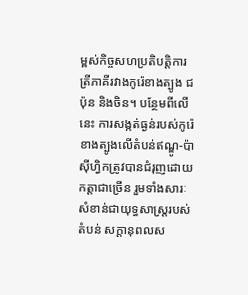ម្ពស់កិច្ចសហប្រតិបត្តិការត្រីភាគីរវាងកូរ៉េខាងត្បូង ជប៉ុន និងចិន។ បន្ថែមពីលើនេះ ការសង្កត់ធ្ងន់របស់កូរ៉េខាងត្បូងលើតំបន់ឥណ្ឌូ-ប៉ាស៊ីហ្វិកត្រូវបានជំរុញដោយកត្តាជាច្រើន រួមទាំងសារៈសំខាន់ជាយុទ្ធសាស្ត្ររបស់តំបន់ សក្តានុពលស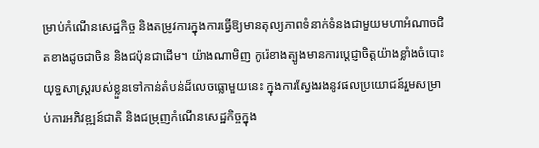ម្រាប់កំណើនសេដ្ឋកិច្ច និងតម្រូវការក្នុងការធ្វើឱ្យមានតុល្យភាពទំនាក់ទំនងជាមួយមហាអំណាចជិតខាងដូចជាចិន និងជប៉ុនជាដើម។ យ៉ាងណាមិញ កូរ៉េខាងត្បូងមានការប្ដេជ្ញាចិត្តយ៉ាងខ្លាំងចំបោះយុទ្ធសាស្រ្តរបស់ខ្លួនទៅកាន់តំបន់ដ៏លេចធ្លោមួយនេះ ក្នុងការស្វែងរងនូវផលប្រយោជន៍រួមសម្រាប់ការអភិវឌ្ឍន៍ជាតិ និងជម្រុញកំណើនសេដ្ឋកិច្ចក្នុង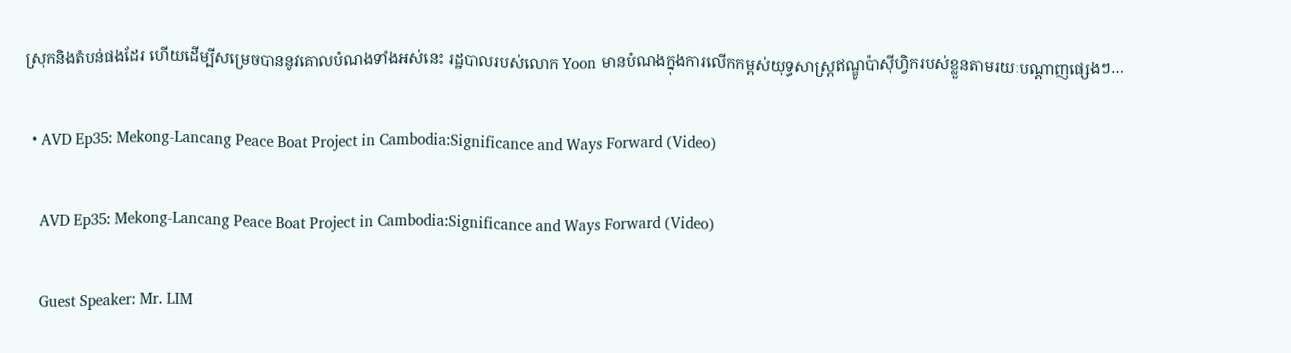ស្រុកនិងតំបន់ផងដែរ ហើយដើម្បីសម្រេចបាននូវគោលបំណងទាំងអស់នេះ រដ្ឋបាលរបស់លោក Yoon មានបំណងក្នុងការលើកកម្ពស់យុទ្ធសាស្ត្រឥណ្ឌូប៉ាស៊ីហ្វិករបស់ខ្លួនតាមរយៈបណ្តាញផ្សេងៗ…

  • AVD Ep35: Mekong-Lancang Peace Boat Project in Cambodia:Significance and Ways Forward (Video)

    AVD Ep35: Mekong-Lancang Peace Boat Project in Cambodia:Significance and Ways Forward (Video)

    Guest Speaker: Mr. LIM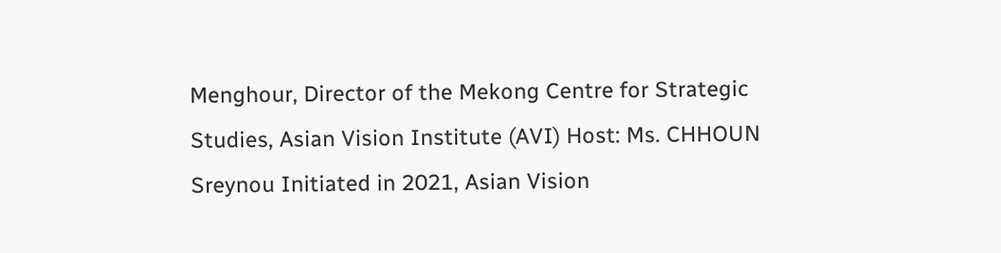Menghour, Director of the Mekong Centre for Strategic Studies, Asian Vision Institute (AVI) Host: Ms. CHHOUN Sreynou Initiated in 2021, Asian Vision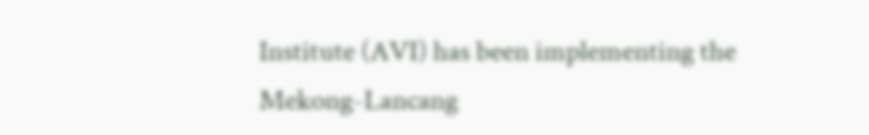Institute (AVI) has been implementing the Mekong-Lancang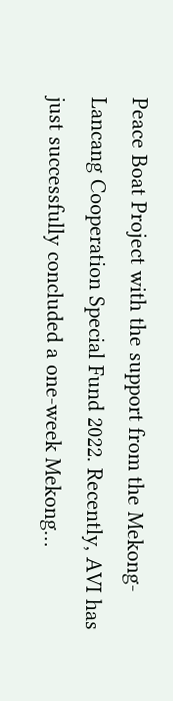Peace Boat Project with the support from the Mekong-Lancang Cooperation Special Fund 2022. Recently, AVI has just successfully concluded a one-week Mekong…